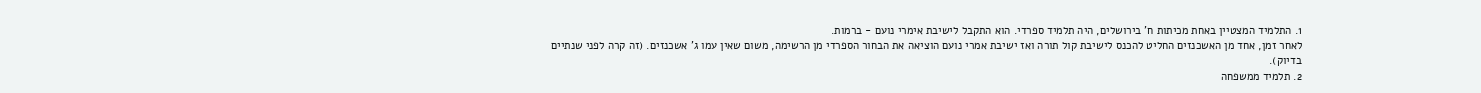1. התלמיד המצטיין באחת מכיתות ח' בירושלים, היה תלמיד ספרדי. הוא התקבל לישיבת אימרי נועם - ברמות.
לאחר זמן, אחד מן האשכנזים החליט להכנס לישיבת קול תורה ואז ישיבת אמרי נועם הוציאה את הבחור הספרדי מן הרשימה, משום שאין עמו ג' אשכנזים. (זה קרה לפני שנתיים בדיוק).
2. תלמיד ממשפחה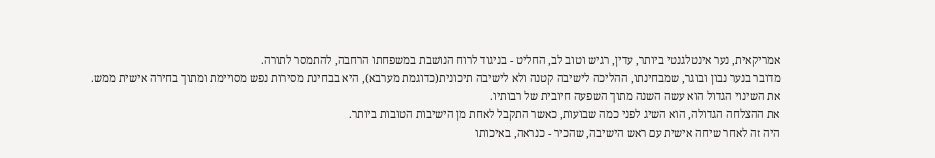אמריקאית, נער אינטלגנטי ביותר, עדין, רגיש וטוב לב, החליט - בניגוד לרוח הנושבת במשפחתו הרחבה, להתמסר לתורה.
מדובר בנער נבון ובוגר, שמבחינתו, ההליכה לישיבה קטנה ולא לישיבה תיכונית(כדוגמת מערבא), היא בבחינת מסירות נפש מסויימת ומתוך בחירה אישית ממש.
את השינוי הגדול הוא עשה השנה מתוך השפעה חיובית של רבותיו.
את ההצלחה הגדולה, הוא השיג לפני כמה שבועות, כאשר התקבל לאחת מן הישיבות הטובות ביותר.
היה זה לאחר שיחה אישית עם ראש הישיבה, שהכיר - כנראה, באיכותו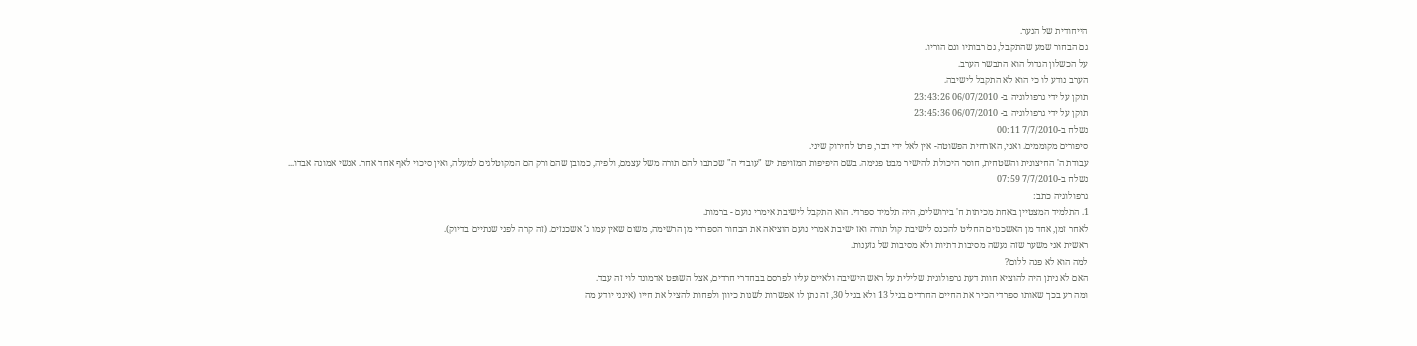הייחודית של הנער.
גם הבחור שמע שהתקבל, גם רבותיו וגם הוריו.
על הכשלון הגדול הוא התבשר הערב.
הערב נודע לו כי הוא לא התקבל לישיבה.
תוקן על ידי גרפולוגיה ב- 06/07/2010 23:43:26
תוקן על ידי גרפולוגיה ב- 06/07/2010 23:45:36
נשלח ב-7/7/2010 00:11
סיפורים מקוממים. ואני, האזרחית הפשוטה- אין לאל ידי דבר, פרט לחירוק שיני.
עבודת ה' החיצונית והשטחית, חוסר היכולת להישיר מבט פנימה. בשם היפיפות המזויפת יש "עובדי ה" שכתבו להם תורה משל עצמם, ולפיה, כמובן שהם ורק הם המקוטלגים למעלה, ואין סיכוי לאף אחד אחר. אנשי אמונה אבדו...
נשלח ב-7/7/2010 07:59
גרפולוגיה כתב:
1. התלמיד המצטיין באחת מכיתות ח' בירושלים, היה תלמיד ספרדי. הוא התקבל לישיבת אימרי נועם - ברמות.
לאחר זמן, אחד מן האשכנזים החליט להכנס לישיבת קול תורה ואז ישיבת אמרי נועם הוציאה את הבחור הספרדי מן הרשימה, משום שאין עמו ג' אשכנזים. (זה קרה לפני שנתיים בדיוק).
ראשית אני משער שזה נעשה מסיבות דתיות ולא מסיבות של גזענות.
למה הוא לא פנה ללום?
האם לא ניתן היה להוציא חוות דעת גרפולוגית שלילית על ראש הישיבה ולאיים עליו לפרסם בבחדרי חרדים, אצל השופט אדמונד לוי זה עבד.
ומה רע בכך שאותו ספרדי הכיר את החיים החרדים בגיל 13 ולא בגיל 30, זה נתן לו אפשרות לשנות כיוון ולפחות להציל את חייו (אינני יודע מה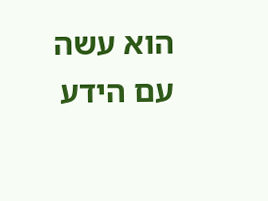הוא עשה עם הידע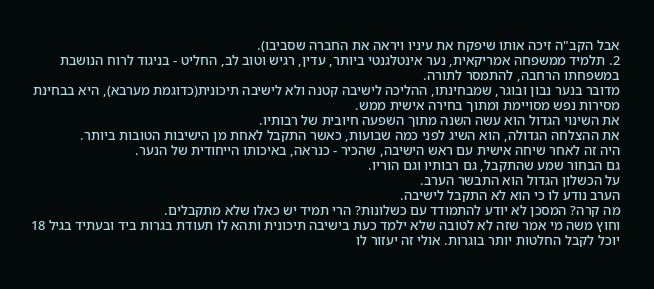אבל הקב"ה זיכה אותו שיפקח את עיניו ויראה את החברה שסביבו).
2. תלמיד ממשפחה אמריקאית, נער אינטלגנטי ביותר, עדין, רגיש וטוב לב, החליט - בניגוד לרוח הנושבת במשפחתו הרחבה, להתמסר לתורה.
מדובר בנער נבון ובוגר, שמבחינתו, ההליכה לישיבה קטנה ולא לישיבה תיכונית(כדוגמת מערבא), היא בבחינת מסירות נפש מסויימת ומתוך בחירה אישית ממש.
את השינוי הגדול הוא עשה השנה מתוך השפעה חיובית של רבותיו.
את ההצלחה הגדולה, הוא השיג לפני כמה שבועות, כאשר התקבל לאחת מן הישיבות הטובות ביותר.
היה זה לאחר שיחה אישית עם ראש הישיבה, שהכיר - כנראה, באיכותו הייחודית של הנער.
גם הבחור שמע שהתקבל, גם רבותיו וגם הוריו.
על הכשלון הגדול הוא התבשר הערב.
הערב נודע לו כי הוא לא התקבל לישיבה.
מה קרה? המסכן לא יודע להתמודד עם כשלונות? הרי תמיד יש כאלו שלא מתקבלים.
וחוץ משה מי אמר שזה לא לטובה שלא ילמד כעת בישיבה תיכונית ותהא לו תעודת בגרות ביד ובעתיד בגיל 18 יוכל לקבל החלטות יותר בוגרות. אולי זה יעזור לו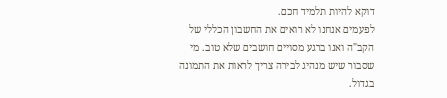דוקא להיות תלמיד חכם.
לפעמים אנחנו לא רואים את החשבון הכללי של הקב"ה ואנו ברגע מסויים חושבים שלא טוב. מי שסבור שיש מנהיג לבירה צריך לראות את התמונה בגדול.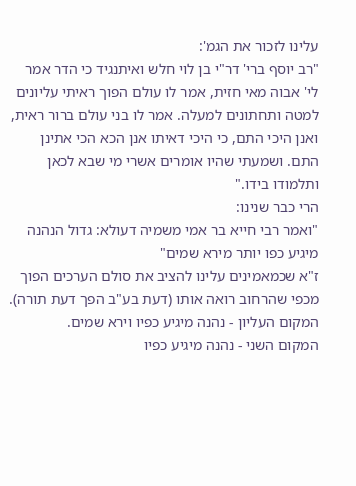עלינו לזכור את הגמ':
"רב יוסף ברי' דר"י בן לוי חלש ואיתנגיד כי הדר אמר לי' אבוה מאי חזית, אמר לו עולם הפוך ראיתי עליונים למטה ותחתונים למעלה. אמר לו בני עולם ברור ראית, ואנן היכי התם, כי היכי דאיתו אנן הכא הכי אתינן התם. ושמעתי שהיו אומרים אשרי מי שבא לכאן ותלמודו בידו."
הרי כבר שנינו:
"ואמר רבי חייא בר אמי משמיה דעולא: גדול הנהנה מיגיע כפו יותר מירא שמים"
ז"א שכמאמינים עלינו להציב את סולם הערכים הפוך מכפי שהרחוב רואה אותו (דעת בע"ב הפך דעת תורה).
המקום העליון - נהנה מיגיע כפיו וירא שמים.
המקום השני - נהנה מיגיע כפיו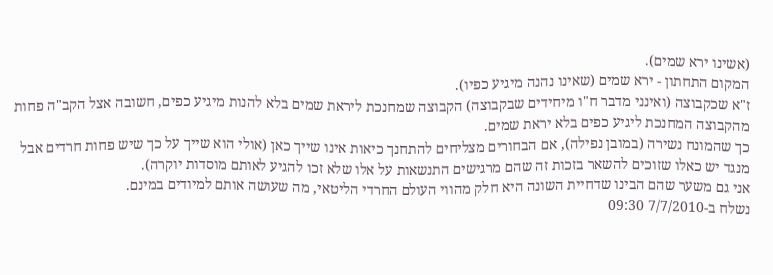(אשינו ירא שמים).
המקום התחתון - ירא שמים (שאינו נהנה מיגיע כפיו).
ז"א שכקבוצה (ואינני מדבר ח"ו מיחידים שבקבוצה) הקבוצה שמחנכת ליראת שמים בלא להנות מיגיע כפים, חשובה אצל הקב"ה פחות מהקבוצה המחנכת ליגיע כפים בלא יראת שמים.
כך שהמונח נשירה (במובן נפילה), אם הבחורים מצליחים להתחנך כיאות אינו שייך כאן (אולי הוא שייך על כך שיש פחות חרדים אבל מנגד יש כאלו שזוכים להשאר בזכות זה שהם מרגישים התנשאות על אלו שלא זכו להגיע לאותם מוסדות יוקרה).
אני גם משער שהם הבינו שדחיית השונה היא חלק מהווי העולם החרדי הליטאי, מה שעושה אותם למיודים במינם.
נשלח ב-7/7/2010 09:30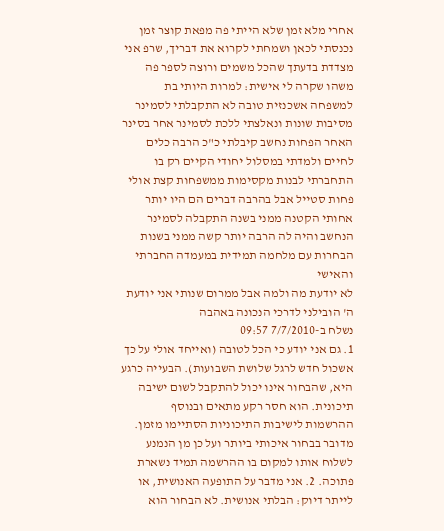אחרי מלא זמן שלא הייתי פה מפאת קוצר זמן נכנסתי לכאן ושמחתי לקרוא את דבריך, שרפ אני מצדדת בדעתך שהכל משמים ורוצה לספר פה משהו שקרה לי אישית: למרות היותי בת למשפחה אשכנזית טובה לא התקבלתי לסמינר מסיבות שונות ונאלצתי ללכת לסמינר אחר בסינר האחר הפחות נחשב קיבלתי כ"כ הרבה כלים לחיים ולמדתי במסלול יחודי הקיים רק בו התחברתי לבנות מקסימות ממשפחות קצת אולי פחות סטייל אבל בהרבה דברים הם היו יותר אחותי הקטנה ממני בשנה התקבלה לסמינר הנחשב והיה לה הרבה יותר קשה ממני בשנות הבחרות עם מלחמה תמידית במעמדה החברתי והאישי
לא יודעת מה ולמה אבל ממרום שנותי אני יודעת ה' הובילני לדרכי הנכונה באהבה
נשלח ב-7/7/2010 09:57
1. גם אני יודע כי הכל לטובה (ואייחד אולי על כך אשכול חדש לרגל שלושת השבועות). הבעייה כרגע היא, שהבחור אינו יכול להתקבל לשום ישיבה תיכונית. הוא חסר רקע מתאים ובנוסף ההרשמות לישיבות התיכוניות הסתיימו מזמן. מדובר בבחור איכותי ביותר ועל כן מן הנמנע לשלוח אותו למקום בו ההרשמה תמיד נשארת פתוכה. 2. אני מדבר על התופעה האנושית, או לייתר דיוק: הבלתי אנושית. לא הבחור הוא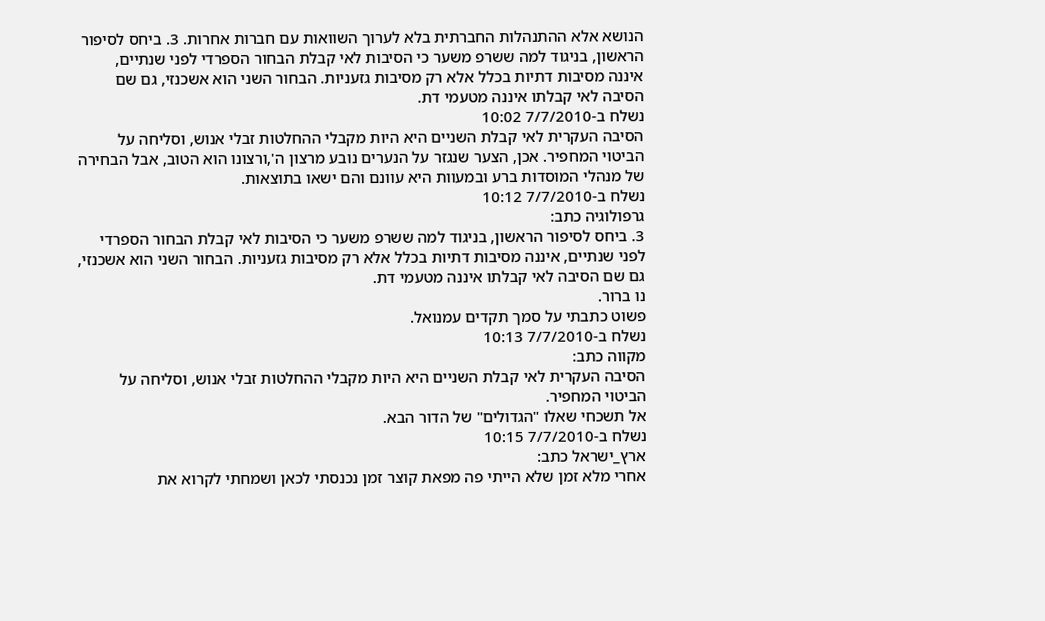הנושא אלא ההתנהלות החברתית בלא לערוך השוואות עם חברות אחרות. 3. ביחס לסיפור הראשון, בניגוד למה ששרפ משער כי הסיבות לאי קבלת הבחור הספרדי לפני שנתיים, איננה מסיבות דתיות בכלל אלא רק מסיבות גזעניות. הבחור השני הוא אשכנזי, גם שם הסיבה לאי קבלתו איננה מטעמי דת.
נשלח ב-7/7/2010 10:02
הסיבה העקרית לאי קבלת השניים היא היות מקבלי ההחלטות זבלי אנוש, וסליחה על הביטוי המחפיר. אכן, הצער שנגזר על הנערים נובע מרצון ה',ורצונו הוא הטוב, אבל הבחירה של מנהלי המוסדות ברע ובמעוות היא עוונם והם ישאו בתוצאות.
נשלח ב-7/7/2010 10:12
גרפולוגיה כתב:
3. ביחס לסיפור הראשון, בניגוד למה ששרפ משער כי הסיבות לאי קבלת הבחור הספרדי לפני שנתיים, איננה מסיבות דתיות בכלל אלא רק מסיבות גזעניות. הבחור השני הוא אשכנזי, גם שם הסיבה לאי קבלתו איננה מטעמי דת.
נו ברור.
פשוט כתבתי על סמך תקדים עמנואל.
נשלח ב-7/7/2010 10:13
מקווה כתב:
הסיבה העקרית לאי קבלת השניים היא היות מקבלי ההחלטות זבלי אנוש, וסליחה על הביטוי המחפיר.
אל תשכחי שאלו "הגדולים" של הדור הבא.
נשלח ב-7/7/2010 10:15
ארץ_ישראל כתב:
אחרי מלא זמן שלא הייתי פה מפאת קוצר זמן נכנסתי לכאן ושמחתי לקרוא את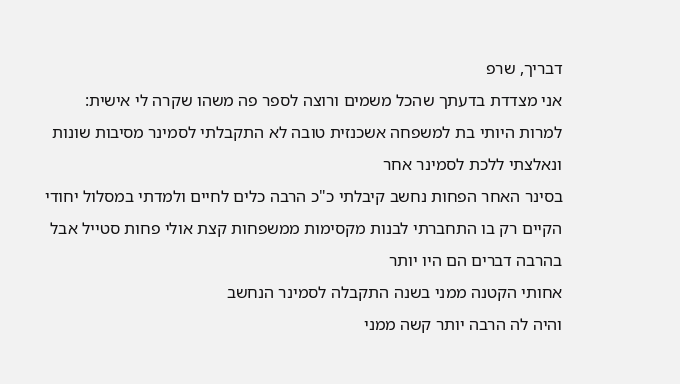דבריך, שרפ
אני מצדדת בדעתך שהכל משמים ורוצה לספר פה משהו שקרה לי אישית:
למרות היותי בת למשפחה אשכנזית טובה לא התקבלתי לסמינר מסיבות שונות ונאלצתי ללכת לסמינר אחר
בסינר האחר הפחות נחשב קיבלתי כ"כ הרבה כלים לחיים ולמדתי במסלול יחודי הקיים רק בו התחברתי לבנות מקסימות ממשפחות קצת אולי פחות סטייל אבל בהרבה דברים הם היו יותר
אחותי הקטנה ממני בשנה התקבלה לסמינר הנחשב
והיה לה הרבה יותר קשה ממני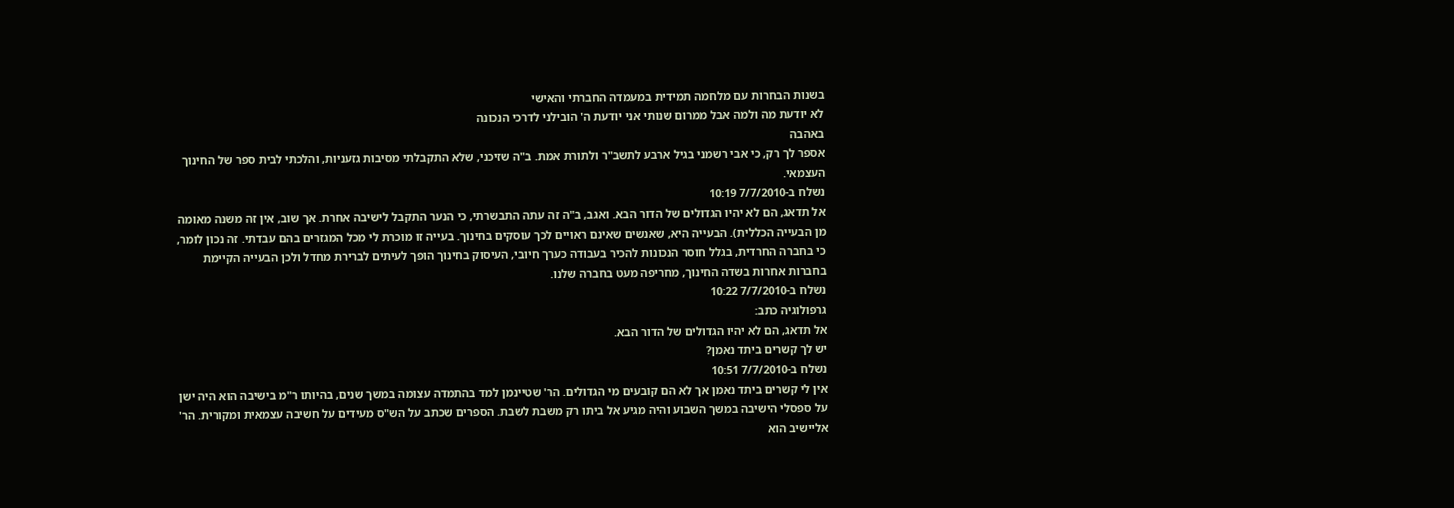בשנות הבחרות עם מלחמה תמידית במעמדה החברתי והאישי
לא יודעת מה ולמה אבל ממרום שנותי אני יודעת ה' הובילני לדרכי הנכונה
באהבה
אספר לך רק, כי אבי רשמני בגיל ארבע לתשב"ר ולתורת אמת. ב"ה שזיכני, שלא התקבלתי מסיבות גזעניות, והלכתי לבית ספר של החינוך העצמאי.
נשלח ב-7/7/2010 10:19
אל תדאג, הם לא יהיו הגדולים של הדור הבא. ואגב, ב"ה זה עתה התבשרתי, כי הנער התקבל לישיבה אחרת. אך שוב, אין זה משנה מאומה מן הבעייה הכללית). הבעייה היא, שאנשים שאינם ראויים לכך עוסקים בחינוך. בעייה זו מוכרת לי מכל המגזרים בהם עבדתי. זה נכון לומר, כי בחברה החרדית, בגלל חוסר הנכונות להכיר בעבודה כערך חיובי, העיסוק בחינוך הופך לעיתים לברירת מחדל ולכן הבעייה הקיימת בחברות אחרות בשדה החינוך, מחריפה מעט בחברה שלנו.
נשלח ב-7/7/2010 10:22
גרפולוגיה כתב:
אל תדאג, הם לא יהיו הגדולים של הדור הבא.
יש לך קשרים ביתד נאמן?
נשלח ב-7/7/2010 10:51
אין לי קשרים ביתד נאמן אך לא הם קובעים מי הגדולים. הר' שטיינמן למד בהתמדה עצומה במשך שנים, בהיותו ר"מ בישיבה הוא היה ישן על ספסלי הישיבה במשך השבוע והיה מגיע אל ביתו רק משבת לשבת. הספרים שכתב על הש"ס מעידים על חשיבה עצמאית ומקורית. הר' אליישיב הוא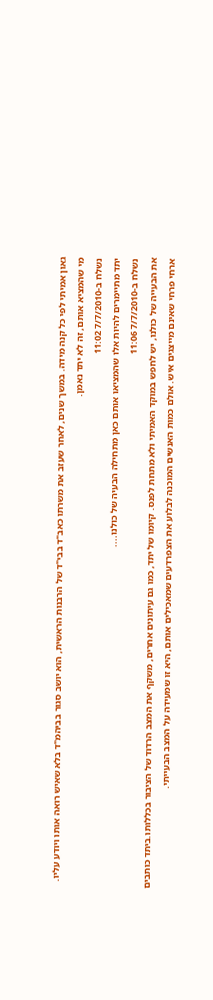גאון אמיתי לפי כל קנה מידה. במשך שנים, לאחר שעזב את משרתו כאב"ד בבי"ד של הרבנות הראשית, הוא יושב סגור בביהמ"ד בלא שאיש רואה אותו ויודע עליו.
מי שהמציא אותם, זה לא יתד נאמן.
נשלח ב-7/7/2010 11:02
יתד מתיימרים להיות אלו שהמציאו אותם כאן מתחילה הבעיה של כולנו....
נשלח ב-7/7/2010 11:06
את הבעייה של כולנו, יש לחפש במוקד האמיתי ולא מתחת לפנס. קיומו של יתד, כמו גם עיתונים אחרים, משקף את המצב הרדוד של הציבור בכללותו.ביתד כותבים ארחי פרחי שאינם מייצגים איש. אולם כמות האנשים המוכנה לבלוע את הצפרדעים שמאכילים אותם, היא זו שמעידה על המצב הבעייתי.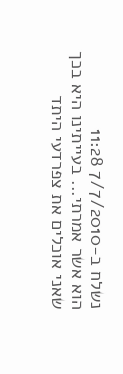נשלח ב-7/7/2010 11:28
הוא אשר אמרתי... בעייתינו היא בכך שאני אוכלים את צפרדעי היתד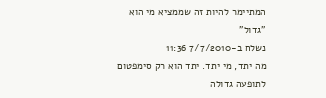המתיימר להיות זה שממציא מי הוא "גדול"
נשלח ב-7/7/2010 11:36
מה יתד, מי יתד. יתד הוא רק סימפטום לתופעה גדולה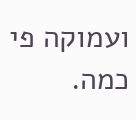ועמוקה פי כמה.